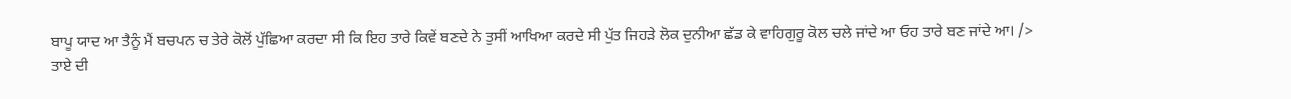ਬਾਪੂ ਯਾਦ ਆ ਤੈਨੂੰ ਮੈਂ ਬਚਪਨ ਚ ਤੇਰੇ ਕੋਲੋਂ ਪੁੱਛਿਆ ਕਰਦਾ ਸੀ ਕਿ ਇਹ ਤਾਰੇ ਕਿਵੇਂ ਬਣਦੇ ਨੇ ਤੁਸੀਂ ਆਖਿਆ ਕਰਦੇ ਸੀ ਪੁੱਤ ਜਿਹੜੇ ਲੋਕ ਦੁਨੀਆ ਛੱਡ ਕੇ ਵਾਹਿਗੁਰੂ ਕੋਲ ਚਲੇ ਜਾਂਦੇ ਆ ਓਹ ਤਾਰੇ ਬਣ ਜਾਂਦੇ ਆ। />
ਤਾਏ ਦੀ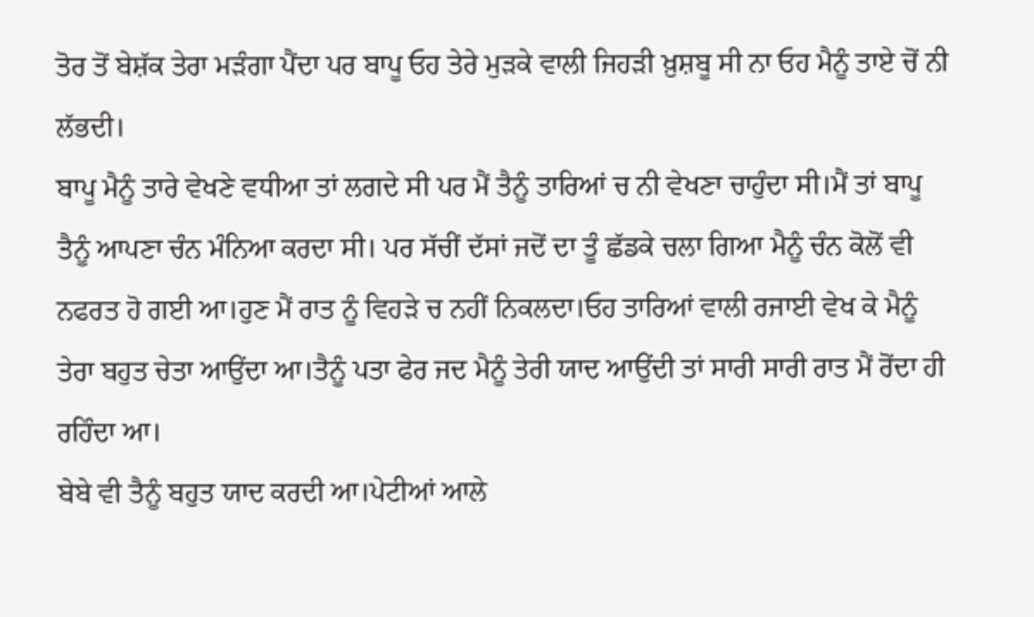ਤੋਰ ਤੋਂ ਬੇਸ਼ੱਕ ਤੇਰਾ ਮੜੰਗਾ ਪੈਂਦਾ ਪਰ ਬਾਪੂ ਓਹ ਤੇਰੇ ਮੁੜਕੇ ਵਾਲੀ ਜਿਹੜੀ ਖ਼ੁਸ਼ਬੂ ਸੀ ਨਾ ਓਹ ਮੈਨੂੰ ਤਾਏ ਚੋਂ ਨੀ ਲੱਭਦੀ।
ਬਾਪੂ ਮੈਨੂੰ ਤਾਰੇ ਵੇਖਣੇ ਵਧੀਆ ਤਾਂ ਲਗਦੇ ਸੀ ਪਰ ਮੈਂ ਤੈਨੂੰ ਤਾਰਿਆਂ ਚ ਨੀ ਵੇਖਣਾ ਚਾਹੁੰਦਾ ਸੀ।ਮੈਂ ਤਾਂ ਬਾਪੂ ਤੈਨੂੰ ਆਪਣਾ ਚੰਨ ਮੰਨਿਆ ਕਰਦਾ ਸੀ। ਪਰ ਸੱਚੀਂ ਦੱਸਾਂ ਜਦੋਂ ਦਾ ਤੂੰ ਛੱਡਕੇ ਚਲਾ ਗਿਆ ਮੈਨੂੰ ਚੰਨ ਕੋਲੋਂ ਵੀ ਨਫਰਤ ਹੋ ਗਈ ਆ।ਹੁਣ ਮੈਂ ਰਾਤ ਨੂੰ ਵਿਹੜੇ ਚ ਨਹੀਂ ਨਿਕਲਦਾ।ਓਹ ਤਾਰਿਆਂ ਵਾਲੀ ਰਜਾਈ ਵੇਖ ਕੇ ਮੈਨੂੰ ਤੇਰਾ ਬਹੁਤ ਚੇਤਾ ਆਉਂਦਾ ਆ।ਤੈਨੂੰ ਪਤਾ ਫੇਰ ਜਦ ਮੈਨੂੰ ਤੇਰੀ ਯਾਦ ਆਉਂਦੀ ਤਾਂ ਸਾਰੀ ਸਾਰੀ ਰਾਤ ਮੈਂ ਰੋਂਦਾ ਹੀ ਰਹਿੰਦਾ ਆ।
ਬੇਬੇ ਵੀ ਤੈਨੂੰ ਬਹੁਤ ਯਾਦ ਕਰਦੀ ਆ।ਪੇਟੀਆਂ ਆਲੇ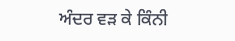ਅੰਦਰ ਵੜ ਕੇ ਕਿੰਨੀ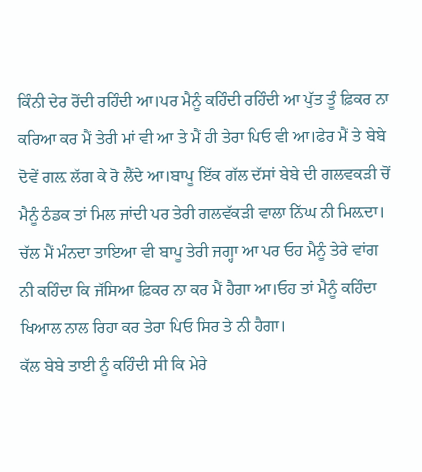ਕਿੰਨੀ ਦੇਰ ਰੋਂਦੀ ਰਹਿੰਦੀ ਆ।ਪਰ ਮੈਨੂੰ ਕਹਿੰਦੀ ਰਹਿੰਦੀ ਆ ਪੁੱਤ ਤੂੰ ਫ਼ਿਕਰ ਨਾ ਕਰਿਆ ਕਰ ਮੈਂ ਤੇਰੀ ਮਾਂ ਵੀ ਆ ਤੇ ਮੈਂ ਹੀ ਤੇਰਾ ਪਿਓ ਵੀ ਆ।ਫੇਰ ਮੈਂ ਤੇ ਬੇਬੇ ਦੋਵੇਂ ਗਲ਼ ਲੱਗ ਕੇ ਰੋ ਲੈਂਦੇ ਆ।ਬਾਪੂ ਇੱਕ ਗੱਲ ਦੱਸਾਂ ਬੇਬੇ ਦੀ ਗਲਵਕੜੀ ਚੋਂ ਮੈਨੂੰ ਠੰਡਕ ਤਾਂ ਮਿਲ ਜਾਂਦੀ ਪਰ ਤੇਰੀ ਗਲਵੱਕੜੀ ਵਾਲਾ ਨਿੱਘ ਨੀ ਮਿਲ਼ਦਾ।
ਚੱਲ ਮੈਂ ਮੰਨਦਾ ਤਾਇਆ ਵੀ ਬਾਪੂ ਤੇਰੀ ਜਗ੍ਹਾ ਆ ਪਰ ਓਹ ਮੈਨੂੰ ਤੇਰੇ ਵਾਂਗ ਨੀ ਕਹਿੰਦਾ ਕਿ ਜੱਸਿਆ ਫ਼ਿਕਰ ਨਾ ਕਰ ਮੈਂ ਹੈਗਾ ਆ।ਓਹ ਤਾਂ ਮੈਨੂੰ ਕਹਿੰਦਾ ਖਿਆਲ ਨਾਲ ਰਿਹਾ ਕਰ ਤੇਰਾ ਪਿਓ ਸਿਰ ਤੇ ਨੀ ਹੈਗਾ।
ਕੱਲ ਬੇਬੇ ਤਾਈ ਨੂੰ ਕਹਿੰਦੀ ਸੀ ਕਿ ਮੇਰੇ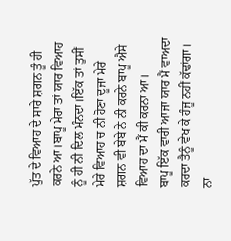ਪੁੱਤ ਦੇ ਵਿਆਹ ਦੇ ਸਾਰੇ ਸ਼ਗਨ ਤੂੰ ਹੀ ਕਰਨੇ ਆ।ਬਾਪੂ ਮੇਰਾ ਤਾਂ ਯਾਰ ਵਿਆਹ ਨੂੰ ਹੀ ਨੀ ਦਿਲ ਮੰਨਦਾ।ਇੱਕ ਤਾਂ ਤੁਸੀਂ ਮੇਰੇ ਵਿਆਹ ਚ ਨੀ ਹੋਣਾ ਦੂਜਾ ਮੇਰੇ ਸ਼ਗਨ ਵੀ ਬੇਬੇ ਨੇ ਨੀ ਕਰਨੇ ਬਾਪੂ ਐਸੇ ਵਿਆਹ ਦਾ ਮੈਂ ਕੀ ਕਰਨਾ ਆ।
ਬਾਪੂ ਇੱਕ ਵਾਰੀ ਆਜਾ ਯਾਰ ਮੈਂ ਵਾਅਦਾ ਕਰਦਾ ਤੈਨੂੰ ਵੇਖ ਕੇ ਹੰਜੂ ਨਹੀਂ ਕੱਢਾਂਗਾ। ਨਾ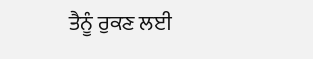ਤੈਨੂੰ ਰੁਕਣ ਲਈ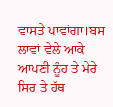ਵਾਸਤੇ ਪਾਵਾਂਗਾ।ਬਸ ਲਾਵਾਂ ਵੇਲੇ ਆਕੇ ਆਪਣੀ ਨੂੰਹ ਤੇ ਮੇਰੇ ਸਿਰ ਤੇ ਹੱਥ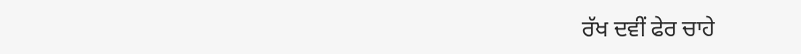ਰੱਖ ਦਵੀਂ ਫੇਰ ਚਾਹੇ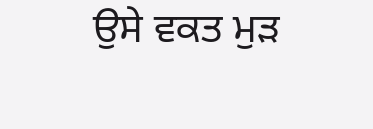ਉਸੇ ਵਕਤ ਮੁੜ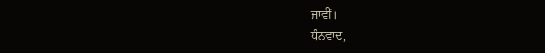ਜਾਵੀਂ।
ਧੰਨਵਾਦ,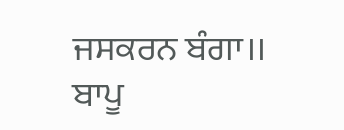ਜਸਕਰਨ ਬੰਗਾ।।
ਬਾਪੂ